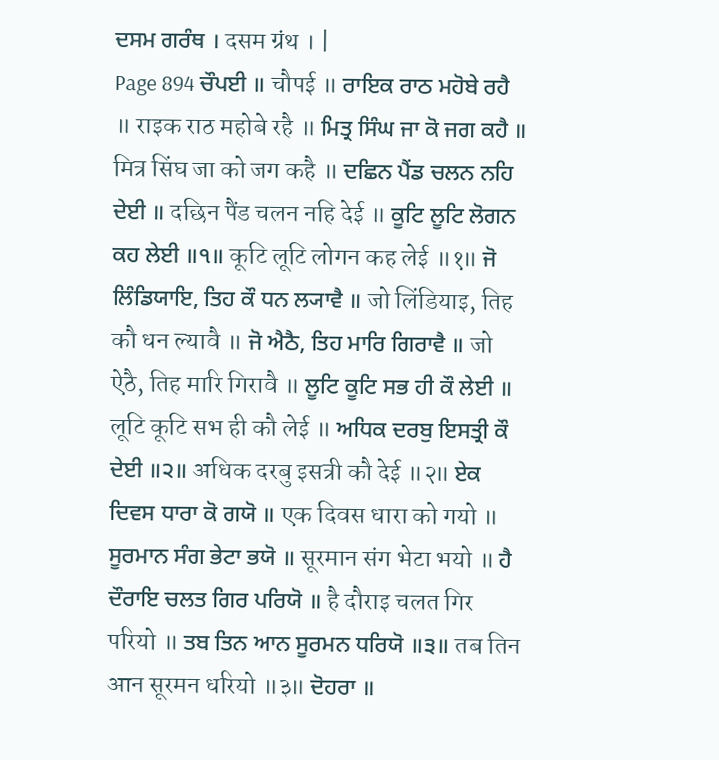ਦਸਮ ਗਰੰਥ । दसम ग्रंथ । |
Page 894 ਚੌਪਈ ॥ चौपई ॥ ਰਾਇਕ ਰਾਠ ਮਹੋਬੇ ਰਹੈ ॥ राइक राठ महोबे रहै ॥ ਮਿਤ੍ਰ ਸਿੰਘ ਜਾ ਕੋ ਜਗ ਕਹੈ ॥ मित्र सिंघ जा को जग कहै ॥ ਦਛਿਨ ਪੈਂਡ ਚਲਨ ਨਹਿ ਦੇਈ ॥ दछिन पैंड चलन नहि देई ॥ ਕੂਟਿ ਲੂਟਿ ਲੋਗਨ ਕਹ ਲੇਈ ॥੧॥ कूटि लूटि लोगन कह लेई ॥१॥ ਜੋ ਲਿੰਡਿਯਾਇ, ਤਿਹ ਕੌ ਧਨ ਲ੍ਯਾਵੈ ॥ जो लिंडियाइ, तिह कौ धन ल्यावै ॥ ਜੋ ਐਠੈ, ਤਿਹ ਮਾਰਿ ਗਿਰਾਵੈ ॥ जो ऐठै, तिह मारि गिरावै ॥ ਲੂਟਿ ਕੂਟਿ ਸਭ ਹੀ ਕੌ ਲੇਈ ॥ लूटि कूटि सभ ही कौ लेई ॥ ਅਧਿਕ ਦਰਬੁ ਇਸਤ੍ਰੀ ਕੌ ਦੇਈ ॥੨॥ अधिक दरबु इसत्री कौ देई ॥२॥ ਏਕ ਦਿਵਸ ਧਾਰਾ ਕੋ ਗਯੋ ॥ एक दिवस धारा को गयो ॥ ਸੂਰਮਾਨ ਸੰਗ ਭੇਟਾ ਭਯੋ ॥ सूरमान संग भेटा भयो ॥ ਹੈ ਦੌਰਾਇ ਚਲਤ ਗਿਰ ਪਰਿਯੋ ॥ है दौराइ चलत गिर परियो ॥ ਤਬ ਤਿਨ ਆਨ ਸੂਰਮਨ ਧਰਿਯੋ ॥੩॥ तब तिन आन सूरमन धरियो ॥३॥ ਦੋਹਰਾ ॥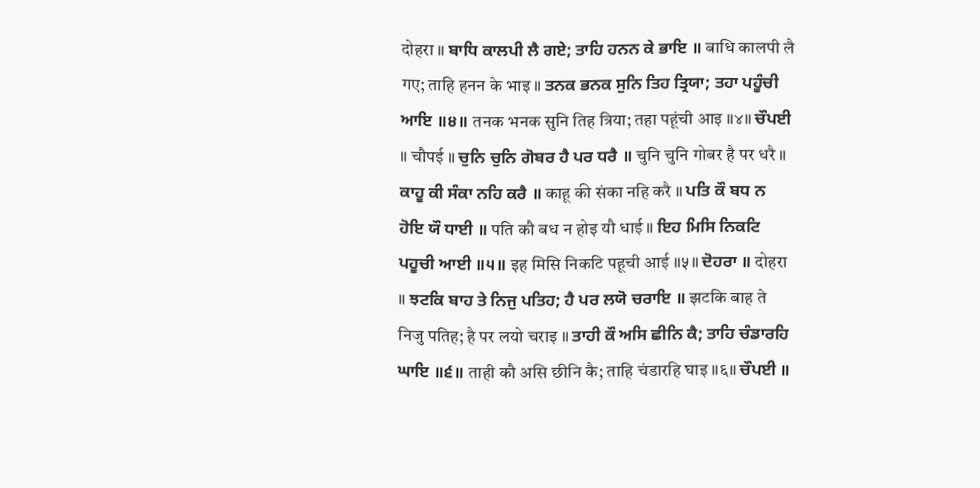दोहरा ॥ ਬਾਧਿ ਕਾਲਪੀ ਲੈ ਗਏ; ਤਾਹਿ ਹਨਨ ਕੇ ਭਾਇ ॥ बाधि कालपी लै गए; ताहि हनन के भाइ ॥ ਤਨਕ ਭਨਕ ਸੁਨਿ ਤਿਹ ਤ੍ਰਿਯਾ; ਤਹਾ ਪਹੂੰਚੀ ਆਇ ॥੪॥ तनक भनक सुनि तिह त्रिया; तहा पहूंची आइ ॥४॥ ਚੌਪਈ ॥ चौपई ॥ ਚੁਨਿ ਚੁਨਿ ਗੋਬਰ ਹੈ ਪਰ ਧਰੈ ॥ चुनि चुनि गोबर है पर धरै ॥ ਕਾਹੂ ਕੀ ਸੰਕਾ ਨਹਿ ਕਰੈ ॥ काहू की संका नहि करै ॥ ਪਤਿ ਕੌ ਬਧ ਨ ਹੋਇ ਯੌ ਧਾਈ ॥ पति कौ बध न होइ यौ धाई ॥ ਇਹ ਮਿਸਿ ਨਿਕਟਿ ਪਹੂਚੀ ਆਈ ॥੫॥ इह मिसि निकटि पहूची आई ॥५॥ ਦੋਹਰਾ ॥ दोहरा ॥ ਝਟਕਿ ਬਾਹ ਤੇ ਨਿਜੁ ਪਤਿਹ; ਹੈ ਪਰ ਲਯੋ ਚਰਾਇ ॥ झटकि बाह ते निजु पतिह; है पर लयो चराइ ॥ ਤਾਹੀ ਕੌ ਅਸਿ ਛੀਨਿ ਕੈ; ਤਾਹਿ ਚੰਡਾਰਹਿ ਘਾਇ ॥੬॥ ताही कौ असि छीनि कै; ताहि चंडारहि घाइ ॥६॥ ਚੌਪਈ ॥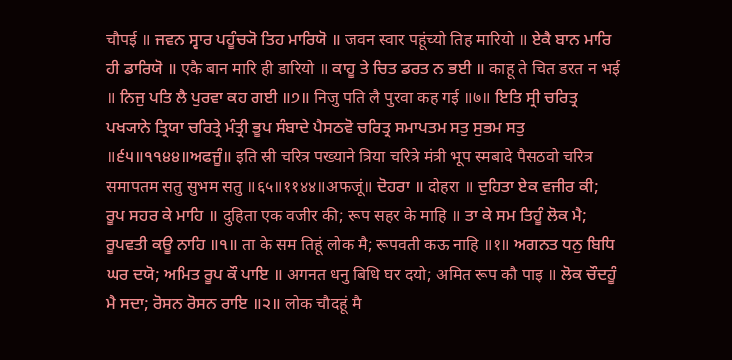चौपई ॥ ਜਵਨ ਸ੍ਵਾਰ ਪਹੂੰਚ੍ਯੋ ਤਿਹ ਮਾਰਿਯੋ ॥ जवन स्वार पहूंच्यो तिह मारियो ॥ ਏਕੈ ਬਾਨ ਮਾਰਿ ਹੀ ਡਾਰਿਯੋ ॥ एकै बान मारि ही डारियो ॥ ਕਾਹੂ ਤੇ ਚਿਤ ਡਰਤ ਨ ਭਈ ॥ काहू ते चित डरत न भई ॥ ਨਿਜੁ ਪਤਿ ਲੈ ਪੁਰਵਾ ਕਹ ਗਈ ॥੭॥ निजु पति लै पुरवा कह गई ॥७॥ ਇਤਿ ਸ੍ਰੀ ਚਰਿਤ੍ਰ ਪਖ੍ਯਾਨੇ ਤ੍ਰਿਯਾ ਚਰਿਤ੍ਰੇ ਮੰਤ੍ਰੀ ਭੂਪ ਸੰਬਾਦੇ ਪੈਸਠਵੋ ਚਰਿਤ੍ਰ ਸਮਾਪਤਮ ਸਤੁ ਸੁਭਮ ਸਤੁ ॥੬੫॥੧੧੪੪॥ਅਫਜੂੰ॥ इति स्री चरित्र पख्याने त्रिया चरित्रे मंत्री भूप स्मबादे पैसठवो चरित्र समापतम सतु सुभम सतु ॥६५॥११४४॥अफजूं॥ ਦੋਹਰਾ ॥ दोहरा ॥ ਦੁਹਿਤਾ ਏਕ ਵਜੀਰ ਕੀ; ਰੂਪ ਸਹਰ ਕੇ ਮਾਹਿ ॥ दुहिता एक वजीर की; रूप सहर के माहि ॥ ਤਾ ਕੇ ਸਮ ਤਿਹੂੰ ਲੋਕ ਮੈ; ਰੂਪਵਤੀ ਕਊ ਨਾਹਿ ॥੧॥ ता के सम तिहूं लोक मै; रूपवती कऊ नाहि ॥१॥ ਅਗਨਤ ਧਨੁ ਬਿਧਿ ਘਰ ਦਯੋ; ਅਮਿਤ ਰੂਪ ਕੌ ਪਾਇ ॥ अगनत धनु बिधि घर दयो; अमित रूप कौ पाइ ॥ ਲੋਕ ਚੌਦਹੂੰ ਮੈ ਸਦਾ; ਰੋਸਨ ਰੋਸਨ ਰਾਇ ॥੨॥ लोक चौदहूं मै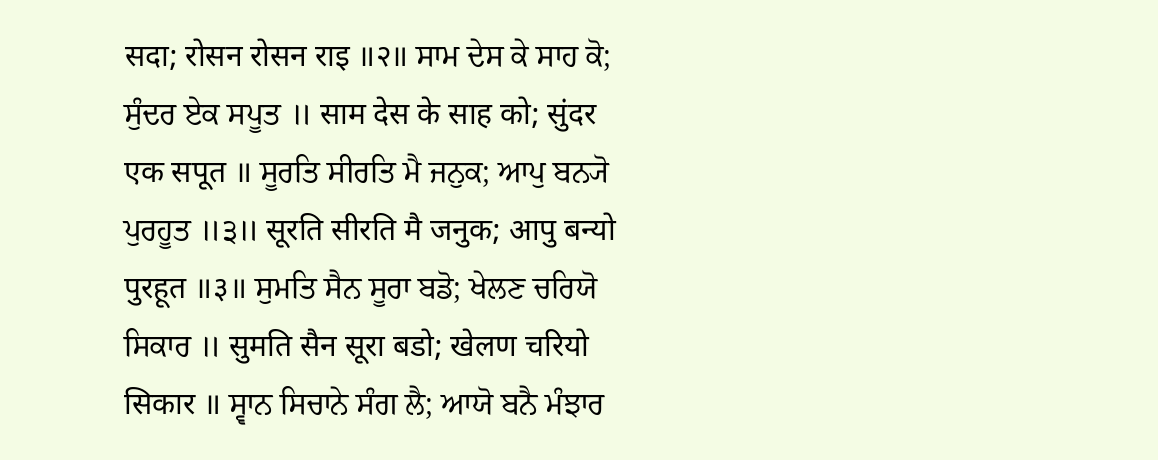सदा; रोसन रोसन राइ ॥२॥ ਸਾਮ ਦੇਸ ਕੇ ਸਾਹ ਕੋ; ਸੁੰਦਰ ਏਕ ਸਪੂਤ ॥ साम देस के साह को; सुंदर एक सपूत ॥ ਸੂਰਤਿ ਸੀਰਤਿ ਮੈ ਜਨੁਕ; ਆਪੁ ਬਨ੍ਯੋ ਪੁਰਹੂਤ ॥੩॥ सूरति सीरति मै जनुक; आपु बन्यो पुरहूत ॥३॥ ਸੁਮਤਿ ਸੈਨ ਸੂਰਾ ਬਡੋ; ਖੇਲਣ ਚਰਿਯੋ ਸਿਕਾਰ ॥ सुमति सैन सूरा बडो; खेलण चरियो सिकार ॥ ਸ੍ਵਾਨ ਸਿਚਾਨੇ ਸੰਗ ਲੈ; ਆਯੋ ਬਨੈ ਮੰਝਾਰ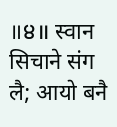॥੪॥ स्वान सिचाने संग लै; आयो बनै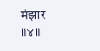मंझार ॥४॥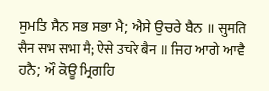ਸੁਮਤਿ ਸੈਨ ਸਭ ਸਭਾ ਮੈ; ਐਸੇ ਉਚਰੇ ਬੈਨ ॥ सुमति सैन सभ सभा मै; ऐसे उचरे बैन ॥ ਜਿਹ ਆਗੇ ਆਵੈ ਹਨੈ; ਔ ਕੋਊ ਮ੍ਰਿਗਹਿ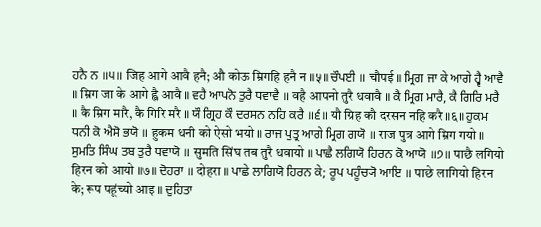ਹਨੈ ਨ ॥੫॥ जिह आगे आवै हनै; औ कोऊ म्रिगहि हनै न ॥५॥ ਚੌਪਈ ॥ चौपई ॥ ਮ੍ਰਿਗ ਜਾ ਕੇ ਆਗੇ ਹ੍ਵੈ ਆਵੈ ॥ म्रिग जा के आगे ह्वै आवै ॥ ਵਹੈ ਆਪਨੋ ਤੁਰੈ ਧਵਾਵੈ ॥ वहै आपनो तुरै धवावै ॥ ਕੈ ਮ੍ਰਿਗ ਮਾਰੈ, ਕੈ ਗਿਰਿ ਮਰੈ ॥ कै म्रिग मारै, कै गिरि मरै ॥ ਯੌ ਗ੍ਰਿਹ ਕੌ ਦਰਸਨ ਨਹਿ ਕਰੈ ॥੬॥ यौ ग्रिह कौ दरसन नहि करै ॥६॥ ਹੁਕਮ ਧਨੀ ਕੋ ਐਸੋ ਭਯੋ ॥ हुकम धनी को ऐसो भयो ॥ ਰਾਜ ਪੁਤ੍ਰ ਆਗੇ ਮ੍ਰਿਗ ਗਯੋ ॥ राज पुत्र आगे म्रिग गयो ॥ ਸੁਮਤਿ ਸਿੰਘ ਤਬ ਤੁਰੈ ਧਵਾਯੋ ॥ सुमति सिंघ तब तुरै धवायो ॥ ਪਾਛੈ ਲਗਿਯੋ ਹਿਰਨ ਕੋ ਆਯੋ ॥੭॥ पाछै लगियो हिरन को आयो ॥७॥ ਦੋਹਰਾ ॥ दोहरा ॥ ਪਾਛੇ ਲਾਗਿਯੋ ਹਿਰਨ ਕੇ; ਰੂਪ ਪਹੂੰਚ੍ਯੋ ਆਇ ॥ पाछे लागियो हिरन के; रूप पहूंच्यो आइ ॥ ਦੁਹਿਤਾ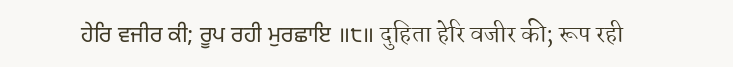ਹੇਰਿ ਵਜੀਰ ਕੀ; ਰੂਪ ਰਹੀ ਮੁਰਛਾਇ ॥੮॥ दुहिता हेरि वजीर की; रूप रही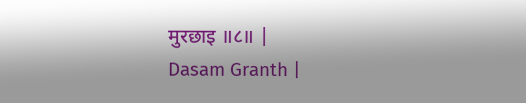मुरछाइ ॥८॥ |
Dasam Granth |